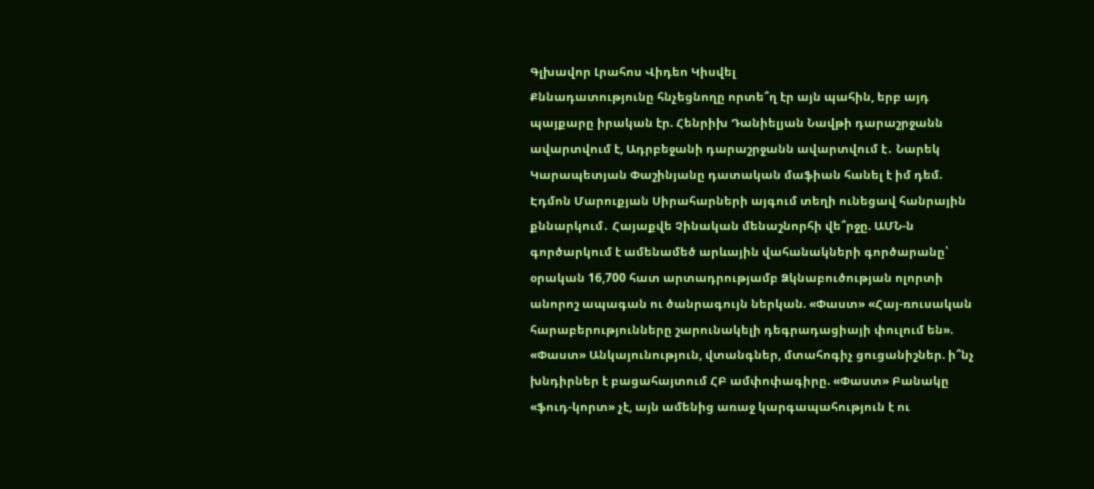Գլխավոր Լրահոս Վիդեո Կիսվել
Քննադատությունը հնչեցնողը որտե՞ղ էր այն պահին, երբ այդ պայքարը իրական էր. Հենրիխ Դանիելյան Նավթի դարաշրջանն ավարտվում է, Ադրբեջանի դարաշրջանն ավարտվում է․ Նարեկ Կարապետյան Փաշինյանը դատական մաֆիան հանել է իմ դեմ. Էդմոն Մարուքյան Սիրահարների այգում տեղի ունեցավ հանրային քննարկում․ Հայաքվե Չինական մենաշնորհի վե՞րջը. ԱՄՆ-ն գործարկում է ամենամեծ արևային վահանակների գործարանը՝ օրական 16,700 հատ արտադրությամբ Ձկնաբուծության ոլորտի անորոշ ապագան ու ծանրագույն ներկան. «Փաստ» «Հայ-ռուսական հարաբերությունները շարունակելի դեգրադացիայի փուլում են». «Փաստ» Անկայունություն, վտանգներ, մտահոգիչ ցուցանիշներ. ի՞նչ խնդիրներ է բացահայտում ՀԲ ամփոփագիրը. «Փաստ» Բանակը «ֆուդ-կորտ» չէ, այն ամենից առաջ կարգապահություն է ու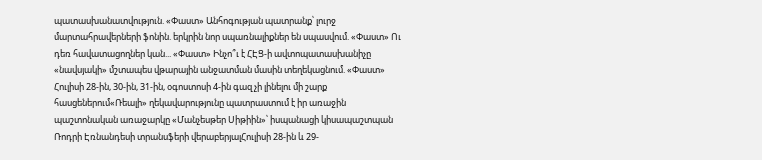պատասխանատվություն. «Փաստ» Անհոգության պատրանք՝ լուրջ մարտահրավերների ֆոնին. երկրին նոր սպառնալիքներ են սպասվում. «Փաստ» Ու դեռ հավատացողներ կան... «Փաստ» Ինչո՞ւ է ՀԷՑ-ի ավտոպատասխանիչը «նավսյակի» մշտապես վթարային անջատման մասին տեղեկացնում. «Փաստ»
Հուլիսի 28-ին, 30-ին, 31-ին, օգոստոսի 4-ին գազ չի լինելու մի շարք հասցեներում«Ռեալի» ղեկավարությունը պատրաստում է իր առաջին պաշտոնական առաջարկը «Մանչեսթեր Սիթիին»՝ իսպանացի կիսապաշտպան Ռոդրի Էռնանդեսի տրանսֆերի վերաբերյալՀուլիսի 28-ին և 29-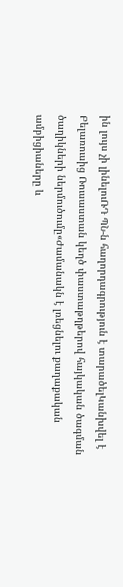ին լույս չի լինելուՌԴ ՊՆ-ն հաղորդագրություն է տարածելԿանխվել է Բելառուսից Ռուսաստան կեղծ փաստաթղթերով հայկական ծագման ծաղիկների ներմուծումը«Ժամանակն է լռեցնելու քաղաքական ամբիցիաները և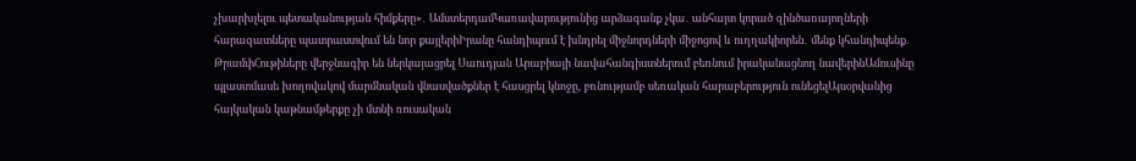չխարխլելու պետականության հիմքերը»․ ԱմստերդամԿառավարությունից արձագանք չկա․ անհայտ կորած զինծառայողների հարազատները պատրաստվում են նոր քայլերիԻրանը հանդիպում է խնդրել միջնորդների միջոցով և ուղղակիորեն․ մենք կհանդիպենք․ ԹրամփՀութիները վերջնագիր են ներկայացրել Սաուդյան Արաբիայի նավահանգիստներում բեռնում իրականացնող նավերինԱմուսինը պլաստմասե խողովակով մարմնական վնասվածքներ է հասցրել կնոջը, բռնությամբ սեռական հարաբերություն ունեցելԱյսօրվանից հայկական կաթնամթերքը չի մտնի ռուսական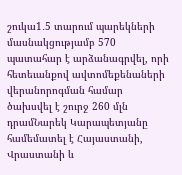շուկա1․5 տարում պարեկների մասնակցությամբ 570 պատահար է արձանագրվել, որի հետեւանքով ավտոմեքենաների վերանորոգման համար ծախսվել է շուրջ 260 մլն դրամՆարեկ Կարապետյանը համեմատել է Հայաստանի, Վրաստանի և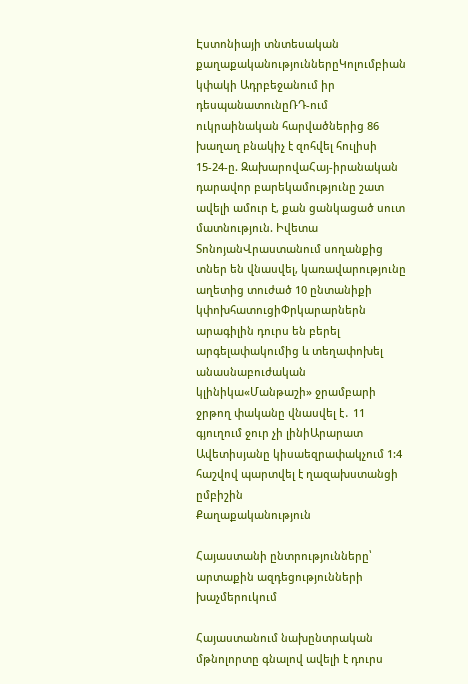Էստոնիայի տնտեսական քաղաքականություններըԿոլումբիան կփակի Ադրբեջանում իր դեսպանատունըՌԴ-ում ուկրաինական հարվածներից 86 խաղաղ բնակիչ է զոհվել հուլիսի 15-24-ը. ԶախարովաՀայ-իրանական դարավոր բարեկամությունը շատ ավելի ամուր է, քան ցանկացած սուտ մատնություն. Իվետա ՏոնոյանՎրաստանում սողանքից տներ են վնասվել, կառավարությունը աղետից տուժած 10 ընտանիքի կփոխհատուցիՓրկարարներն արագիլին դուրս են բերել արգելափակումից և տեղափոխել անասնաբուժական կլինիկա«Մանթաշի» ջրամբարի ջրթող փականը վնասվել է․ 11 գյուղում ջուր չի լինիԱրարատ Ավետիսյանը կիսաեզրափակչում 1:4 հաշվով պարտվել է ղազախստանցի ըմբիշին
Քաղաքականություն

Հայաստանի ընտրությունները՝ արտաքին ազդեցությունների խաչմերուկում

Հայաստանում նախընտրական մթնոլորտը գնալով ավելի է դուրս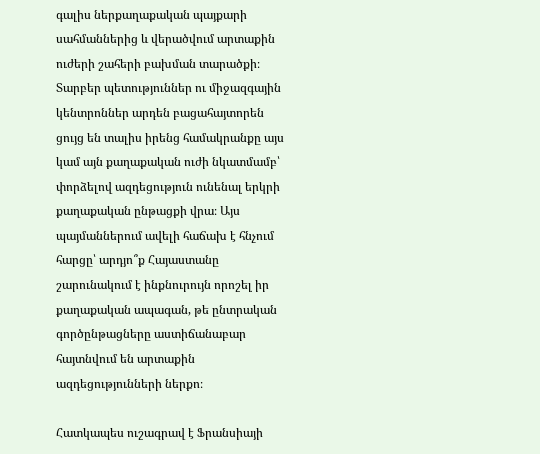գալիս ներքաղաքական պայքարի սահմաններից և վերածվում արտաքին ուժերի շահերի բախման տարածքի։ Տարբեր պետություններ ու միջազգային կենտրոններ արդեն բացահայտորեն ցույց են տալիս իրենց համակրանքը այս կամ այն քաղաքական ուժի նկատմամբ՝ փորձելով ազդեցություն ունենալ երկրի քաղաքական ընթացքի վրա։ Այս պայմաններում ավելի հաճախ է հնչում հարցը՝ արդյո՞ք Հայաստանը շարունակում է ինքնուրույն որոշել իր քաղաքական ապագան, թե ընտրական գործընթացները աստիճանաբար հայտնվում են արտաքին ազդեցությունների ներքո։

Հատկապես ուշագրավ է Ֆրանսիայի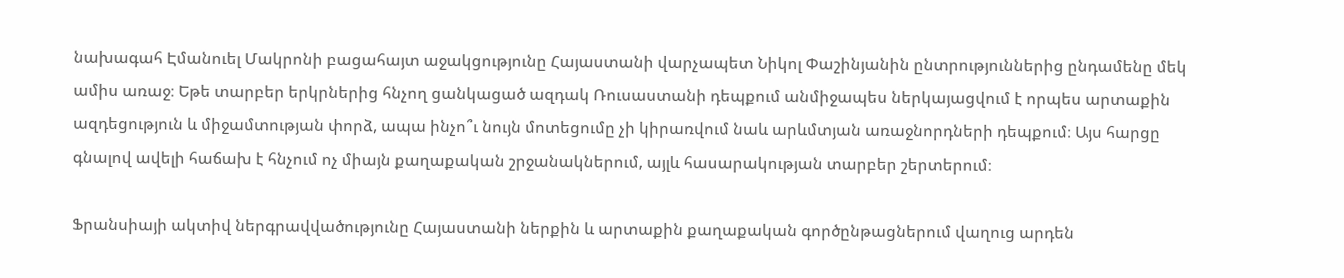նախագահ Էմանուել Մակրոնի բացահայտ աջակցությունը Հայաստանի վարչապետ Նիկոլ Փաշինյանին ընտրություններից ընդամենը մեկ ամիս առաջ։ Եթե տարբեր երկրներից հնչող ցանկացած ազդակ Ռուսաստանի դեպքում անմիջապես ներկայացվում է որպես արտաքին ազդեցություն և միջամտության փորձ, ապա ինչո՞ւ նույն մոտեցումը չի կիրառվում նաև արևմտյան առաջնորդների դեպքում։ Այս հարցը գնալով ավելի հաճախ է հնչում ոչ միայն քաղաքական շրջանակներում, այլև հասարակության տարբեր շերտերում։

Ֆրանսիայի ակտիվ ներգրավվածությունը Հայաստանի ներքին և արտաքին քաղաքական գործընթացներում վաղուց արդեն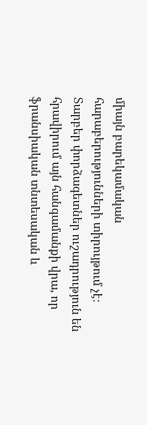միայն բարեկամական հարաբերությունների տիրույթում չէ։ Տարբեր փորձագետներ ուշադրություն են հրավիրում այն հանգամանքի վրա, որ ֆրանսիական տնտեսական և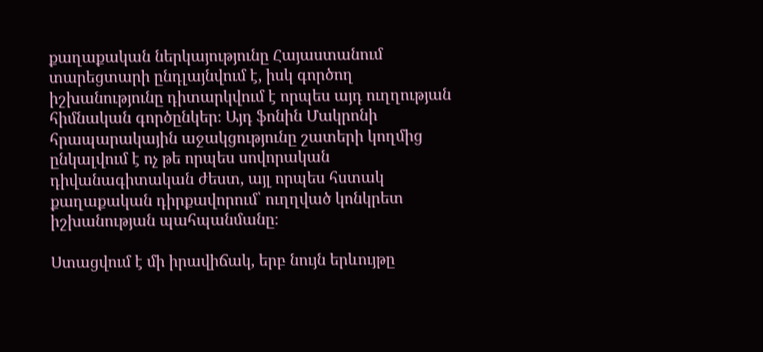քաղաքական ներկայությունը Հայաստանում տարեցտարի ընդլայնվում է, իսկ գործող իշխանությունը դիտարկվում է որպես այդ ուղղության հիմնական գործընկեր։ Այդ ֆոնին Մակրոնի հրապարակային աջակցությունը շատերի կողմից ընկալվում է ոչ թե որպես սովորական դիվանագիտական ժեստ, այլ որպես հստակ քաղաքական դիրքավորում՝ ուղղված կոնկրետ իշխանության պահպանմանը։

Ստացվում է մի իրավիճակ, երբ նույն երևույթը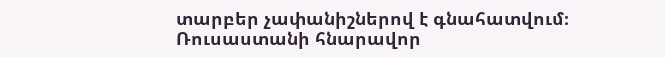տարբեր չափանիշներով է գնահատվում։ Ռուսաստանի հնարավոր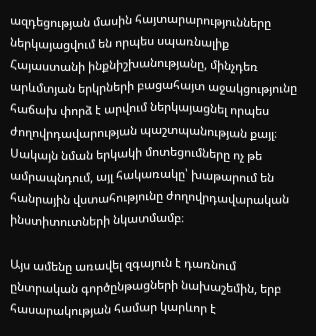ազդեցության մասին հայտարարությունները ներկայացվում են որպես սպառնալիք Հայաստանի ինքնիշխանությանը, մինչդեռ արևմտյան երկրների բացահայտ աջակցությունը հաճախ փորձ է արվում ներկայացնել որպես ժողովրդավարության պաշտպանության քայլ։ Սակայն նման երկակի մոտեցումները ոչ թե ամրապնդում, այլ հակառակը՝ խաթարում են հանրային վստահությունը ժողովրդավարական ինստիտուտների նկատմամբ։

Այս ամենը առավել զգայուն է դառնում ընտրական գործընթացների նախաշեմին, երբ հասարակության համար կարևոր է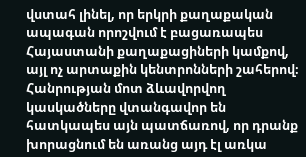վստահ լինել, որ երկրի քաղաքական ապագան որոշվում է բացառապես Հայաստանի քաղաքացիների կամքով, այլ ոչ արտաքին կենտրոնների շահերով։ Հանրության մոտ ձևավորվող կասկածները վտանգավոր են հատկապես այն պատճառով, որ դրանք խորացնում են առանց այդ էլ առկա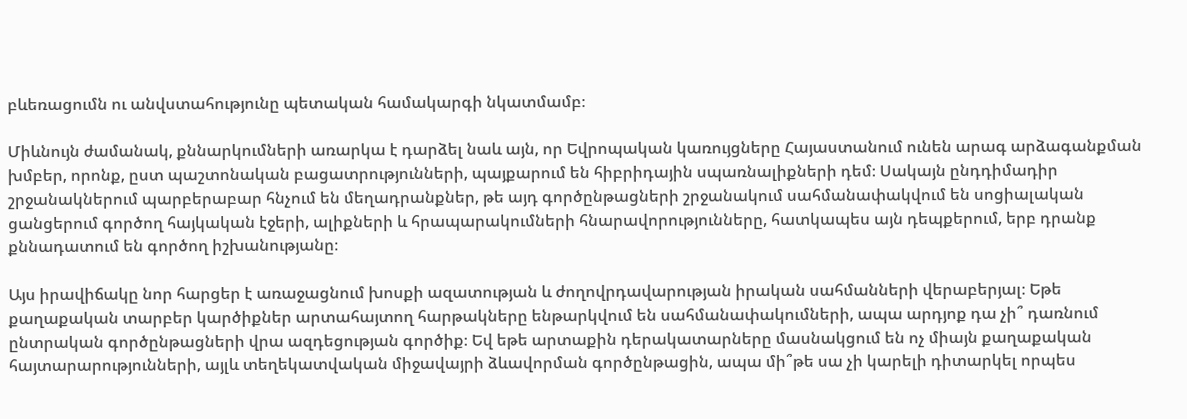բևեռացումն ու անվստահությունը պետական համակարգի նկատմամբ։

Միևնույն ժամանակ, քննարկումների առարկա է դարձել նաև այն, որ Եվրոպական կառույցները Հայաստանում ունեն արագ արձագանքման խմբեր, որոնք, ըստ պաշտոնական բացատրությունների, պայքարում են հիբրիդային սպառնալիքների դեմ։ Սակայն ընդդիմադիր շրջանակներում պարբերաբար հնչում են մեղադրանքներ, թե այդ գործընթացների շրջանակում սահմանափակվում են սոցիալական ցանցերում գործող հայկական էջերի, ալիքների և հրապարակումների հնարավորությունները, հատկապես այն դեպքերում, երբ դրանք քննադատում են գործող իշխանությանը։

Այս իրավիճակը նոր հարցեր է առաջացնում խոսքի ազատության և ժողովրդավարության իրական սահմանների վերաբերյալ։ Եթե քաղաքական տարբեր կարծիքներ արտահայտող հարթակները ենթարկվում են սահմանափակումների, ապա արդյոք դա չի՞ դառնում ընտրական գործընթացների վրա ազդեցության գործիք։ Եվ եթե արտաքին դերակատարները մասնակցում են ոչ միայն քաղաքական հայտարարությունների, այլև տեղեկատվական միջավայրի ձևավորման գործընթացին, ապա մի՞թե սա չի կարելի դիտարկել որպես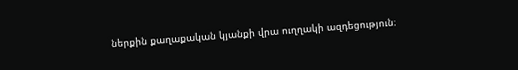ներքին քաղաքական կյանքի վրա ուղղակի ազդեցություն։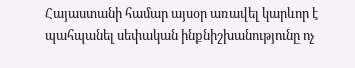Հայաստանի համար այսօր առավել կարևոր է պահպանել սեփական ինքնիշխանությունը ոչ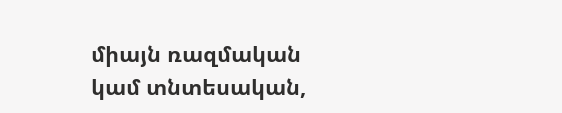միայն ռազմական կամ տնտեսական,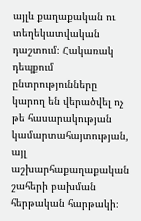այլև քաղաքական ու տեղեկատվական դաշտում։ Հակառակ դեպքում ընտրությունները կարող են վերածվել ոչ թե հասարակության կամարտահայտության, այլ աշխարհաքաղաքական շահերի բախման հերթական հարթակի։